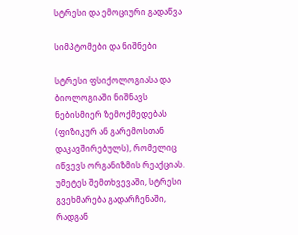სტრესი და ემოციური გადაწვა

სიმპტომები და ნიშნები

სტრესი ფსიქოლოგიასა და ბიოლოგიაში ნიშნავს ნებისმიერ ზემოქმედებას (ფიზიკურ ან გარემოსთან დაკავშირებულს), რომელიც იწვევს ორგანიზმის რეაქციას. უმეტეს შემთხვევაში, სტრესი გვეხმარება გადარჩენაში, რადგან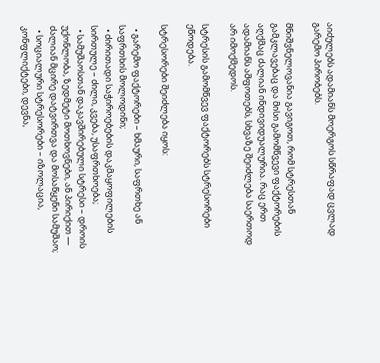აიძულებს ადამიანს მოერგოს სწრაფად ცვლად გარემო პირობებს.

მნიშვნელოვანია გავიგოთ, რომ სტრესთან გამკლავებაც და მისი გამომწვევი ფაქტორების აღქმაც ძალიან ინდივიდუალურია. რაც ერთ ადამიანს აშფოთებს, სხვაზე შეიძლება საერთოდ არ იმოქმედოს.

სტრესის გამომწვევ ფაქტორებს სტრესორები ეწოდება.

სტრესორები შეიძლება იყოს:

  • გარემო ფაქტორები – ხმაური, საფრთხე ან საფრთხის მოლოდინი;
  • ძირითადი საჭიროებების დაკმაყოფილების სირთულე – ძილი, კვება, უსაფრთხოება;
  • სამუშაოსთან დაკავშირებული სტრესი – დროის უქონლობა, ზედმეტი მოთხოვნები, ან პირიქით — ძალიან მცირე დატვირთვა და მოსაწყენი სამუშაო;
  • სოციალური სტრესორები – იზოლაცია, კონფლიქტები, დევნა,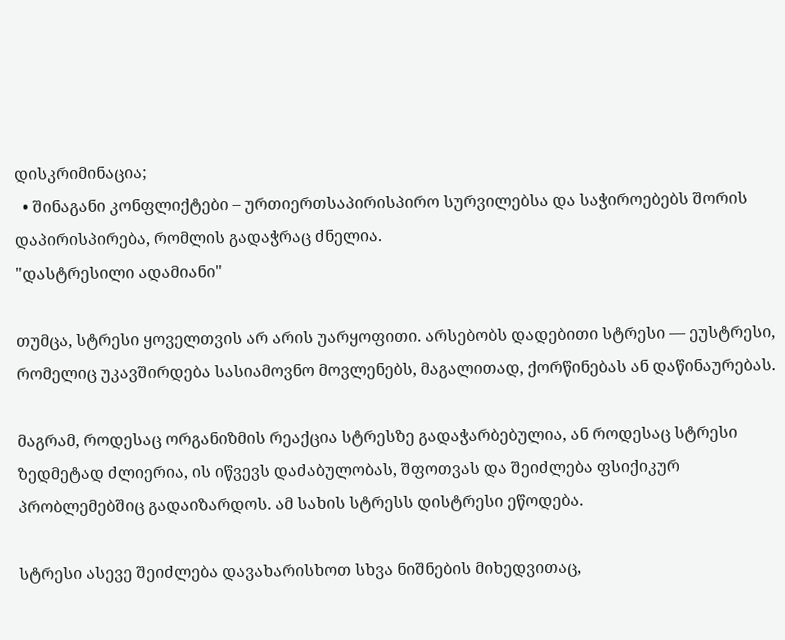დისკრიმინაცია;
  • შინაგანი კონფლიქტები – ურთიერთსაპირისპირო სურვილებსა და საჭიროებებს შორის დაპირისპირება, რომლის გადაჭრაც ძნელია.
"დასტრესილი ადამიანი"

თუმცა, სტრესი ყოველთვის არ არის უარყოფითი. არსებობს დადებითი სტრესი — ეუსტრესი, რომელიც უკავშირდება სასიამოვნო მოვლენებს, მაგალითად, ქორწინებას ან დაწინაურებას.

მაგრამ, როდესაც ორგანიზმის რეაქცია სტრესზე გადაჭარბებულია, ან როდესაც სტრესი ზედმეტად ძლიერია, ის იწვევს დაძაბულობას, შფოთვას და შეიძლება ფსიქიკურ პრობლემებშიც გადაიზარდოს. ამ სახის სტრესს დისტრესი ეწოდება.

სტრესი ასევე შეიძლება დავახარისხოთ სხვა ნიშნების მიხედვითაც,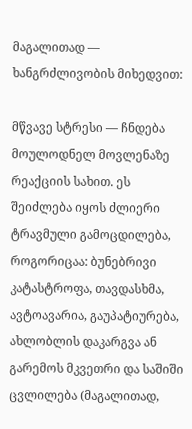მაგალითად — ხანგრძლივობის მიხედვით:

მწვავე სტრესი — ჩნდება მოულოდნელ მოვლენაზე რეაქციის სახით. ეს შეიძლება იყოს ძლიერი ტრავმული გამოცდილება, როგორიცაა: ბუნებრივი კატასტროფა, თავდასხმა, ავტოავარია, გაუპატიურება, ახლობლის დაკარგვა ან გარემოს მკვეთრი და საშიში ცვლილება (მაგალითად,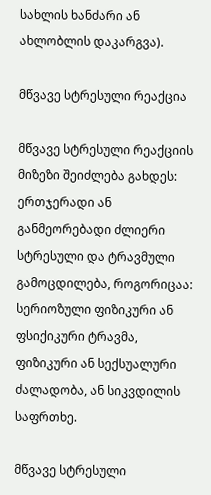სახლის ხანძარი ან ახლობლის დაკარგვა).

მწვავე სტრესული რეაქცია

მწვავე სტრესული რეაქციის მიზეზი შეიძლება გახდეს: ერთჯერადი ან განმეორებადი ძლიერი სტრესული და ტრავმული გამოცდილება, როგორიცაა: სერიოზული ფიზიკური ან ფსიქიკური ტრავმა, ფიზიკური ან სექსუალური ძალადობა, ან სიკვდილის საფრთხე.

მწვავე სტრესული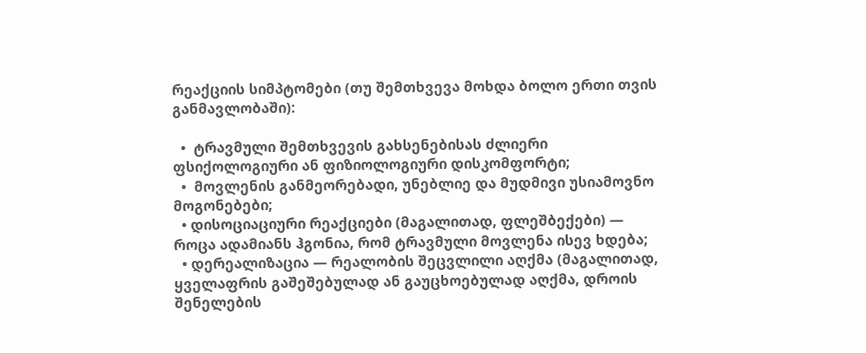რეაქციის სიმპტომები (თუ შემთხვევა მოხდა ბოლო ერთი თვის განმავლობაში):

  •  ტრავმული შემთხვევის გახსენებისას ძლიერი ფსიქოლოგიური ან ფიზიოლოგიური დისკომფორტი;
  •  მოვლენის განმეორებადი, უნებლიე და მუდმივი უსიამოვნო მოგონებები;
  • დისოციაციური რეაქციები (მაგალითად, ფლეშბექები) — როცა ადამიანს ჰგონია, რომ ტრავმული მოვლენა ისევ ხდება;
  • დერეალიზაცია — რეალობის შეცვლილი აღქმა (მაგალითად, ყველაფრის გაშეშებულად ან გაუცხოებულად აღქმა, დროის შენელების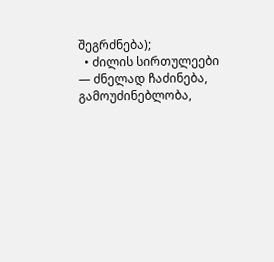შეგრძნება);
  • ძილის სირთულეები — ძნელად ჩაძინება, გამოუძინებლობა,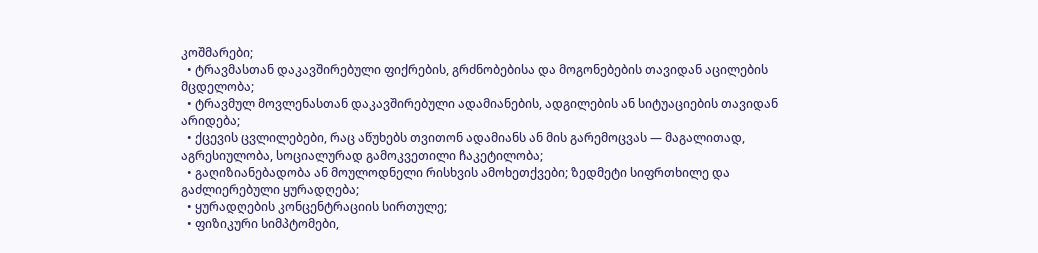კოშმარები;
  • ტრავმასთან დაკავშირებული ფიქრების, გრძნობებისა და მოგონებების თავიდან აცილების მცდელობა;
  • ტრავმულ მოვლენასთან დაკავშირებული ადამიანების, ადგილების ან სიტუაციების თავიდან არიდება;
  • ქცევის ცვლილებები, რაც აწუხებს თვითონ ადამიანს ან მის გარემოცვას — მაგალითად, აგრესიულობა, სოციალურად გამოკვეთილი ჩაკეტილობა;
  • გაღიზიანებადობა ან მოულოდნელი რისხვის ამოხეთქვები; ზედმეტი სიფრთხილე და გაძლიერებული ყურადღება;
  • ყურადღების კონცენტრაციის სირთულე;
  • ფიზიკური სიმპტომები,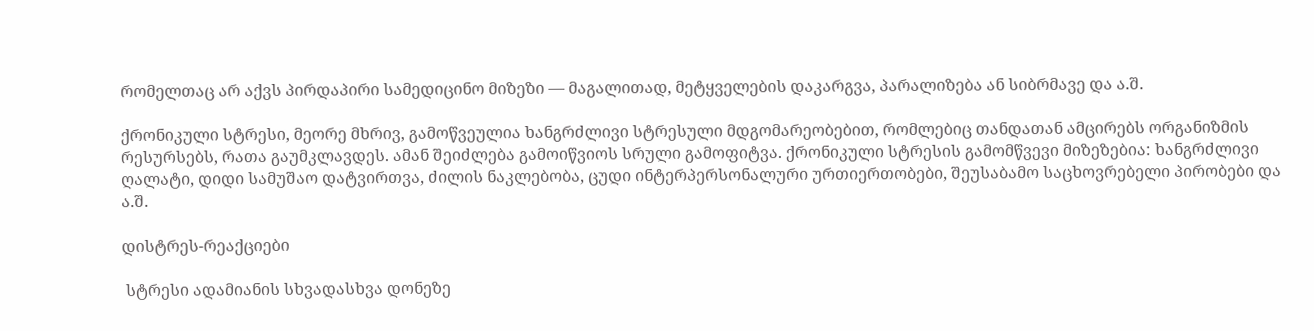რომელთაც არ აქვს პირდაპირი სამედიცინო მიზეზი — მაგალითად, მეტყველების დაკარგვა, პარალიზება ან სიბრმავე და ა.შ.

ქრონიკული სტრესი, მეორე მხრივ, გამოწვეულია ხანგრძლივი სტრესული მდგომარეობებით, რომლებიც თანდათან ამცირებს ორგანიზმის რესურსებს, რათა გაუმკლავდეს. ამან შეიძლება გამოიწვიოს სრული გამოფიტვა. ქრონიკული სტრესის გამომწვევი მიზეზებია: ხანგრძლივი ღალატი, დიდი სამუშაო დატვირთვა, ძილის ნაკლებობა, ცუდი ინტერპერსონალური ურთიერთობები, შეუსაბამო საცხოვრებელი პირობები და ა.შ.

დისტრეს-რეაქციები

 სტრესი ადამიანის სხვადასხვა დონეზე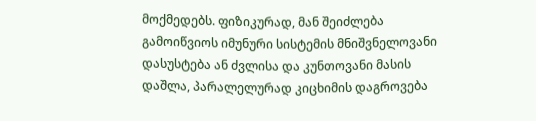მოქმედებს. ფიზიკურად, მან შეიძლება გამოიწვიოს იმუნური სისტემის მნიშვნელოვანი დასუსტება ან ძვლისა და კუნთოვანი მასის დაშლა, პარალელურად კიცხიმის დაგროვება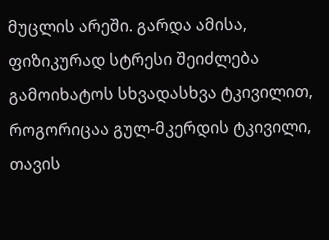მუცლის არეში. გარდა ამისა, ფიზიკურად სტრესი შეიძლება გამოიხატოს სხვადასხვა ტკივილით, როგორიცაა გულ-მკერდის ტკივილი, თავის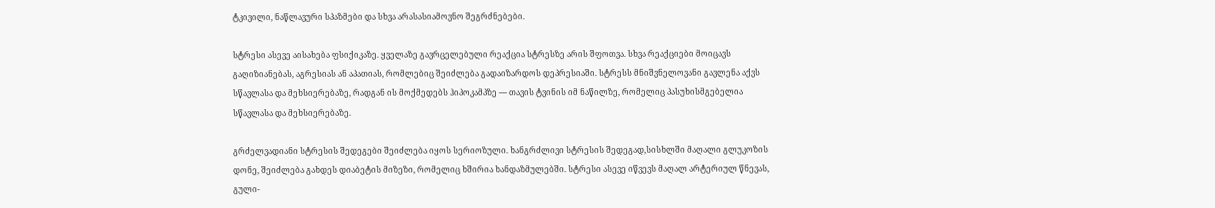ტკივილი, ნაწლავური სპაზმები და სხვა არასასიამოვნო შეგრძნებები.

სტრესი ასევე აისახება ფსიქიკაზე. ყველაზე გავრცელებული რეაქცია სტრესზე არის შფოთვა. სხვა რეაქციები მოიცავს გაღიზიანებას, აგრესიას ან აპათიას, რომლებიც შეიძლება გადაიზარდოს დეპრესიაში. სტრესს მნიშვნელოვანი გავლენა აქვს სწავლასა და მეხსიერებაზე, რადგან ის მოქმედებს ჰიპოკამპზე — თავის ტვინის იმ ნაწილზე, რომელიც პასუხისმგებელია სწავლასა და მეხსიერებაზე.

გრძელვადიანი სტრესის შედეგები შეიძლება იყოს სერიოზული. ხანგრძლივი სტრესის შედეგად,სისხლში მაღალი გლუკოზის დონე, შეიძლება გახდეს დიაბეტის მიზეზი, რომელიც ხშირია ხანდაზმულებში. სტრესი ასევე იწვევს მაღალ არტერიულ წნევას, გული-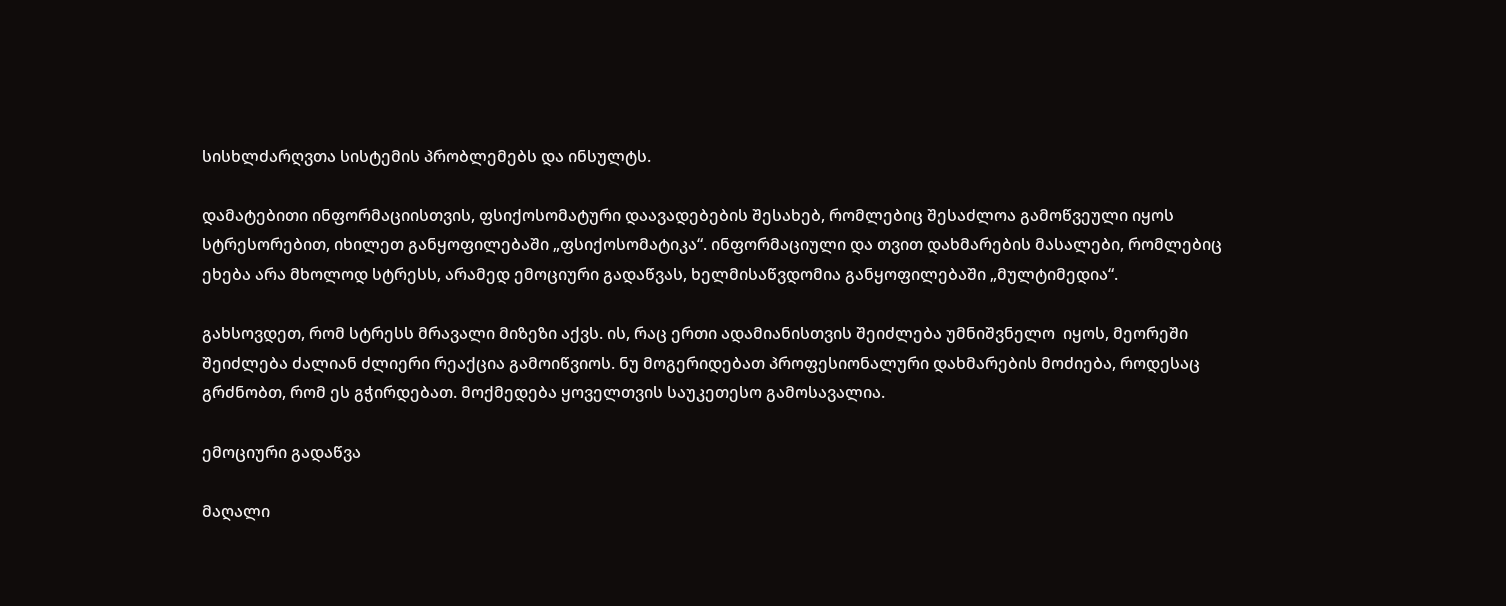სისხლძარღვთა სისტემის პრობლემებს და ინსულტს.

დამატებითი ინფორმაციისთვის, ფსიქოსომატური დაავადებების შესახებ, რომლებიც შესაძლოა გამოწვეული იყოს სტრესორებით, იხილეთ განყოფილებაში „ფსიქოსომატიკა“. ინფორმაციული და თვით დახმარების მასალები, რომლებიც ეხება არა მხოლოდ სტრესს, არამედ ემოციური გადაწვას, ხელმისაწვდომია განყოფილებაში „მულტიმედია“.

გახსოვდეთ, რომ სტრესს მრავალი მიზეზი აქვს. ის, რაც ერთი ადამიანისთვის შეიძლება უმნიშვნელო  იყოს, მეორეში შეიძლება ძალიან ძლიერი რეაქცია გამოიწვიოს. ნუ მოგერიდებათ პროფესიონალური დახმარების მოძიება, როდესაც გრძნობთ, რომ ეს გჭირდებათ. მოქმედება ყოველთვის საუკეთესო გამოსავალია.

ემოციური გადაწვა

მაღალი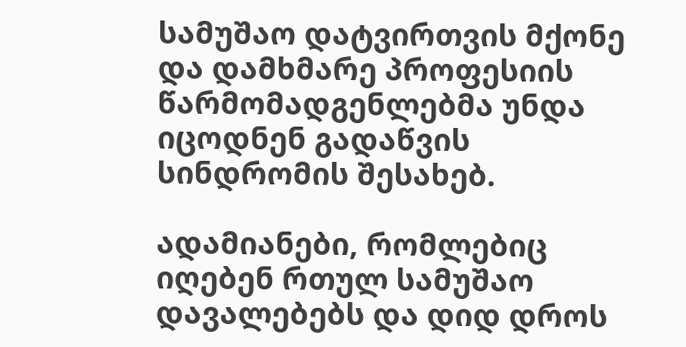სამუშაო დატვირთვის მქონე და დამხმარე პროფესიის წარმომადგენლებმა უნდა იცოდნენ გადაწვის სინდრომის შესახებ.

ადამიანები, რომლებიც იღებენ რთულ სამუშაო დავალებებს და დიდ დროს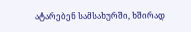ატარებენ სამსახურში, ხშირად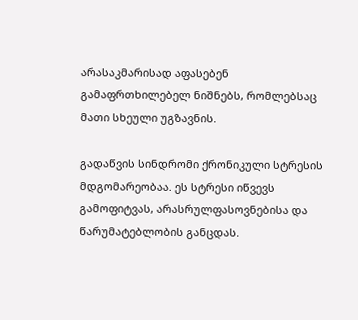არასაკმარისად აფასებენ გამაფრთხილებელ ნიშნებს, რომლებსაც მათი სხეული უგზავნის.

გადაწვის სინდრომი ქრონიკული სტრესის მდგომარეობაა. ეს სტრესი იწვევს გამოფიტვას, არასრულფასოვნებისა და წარუმატებლობის განცდას.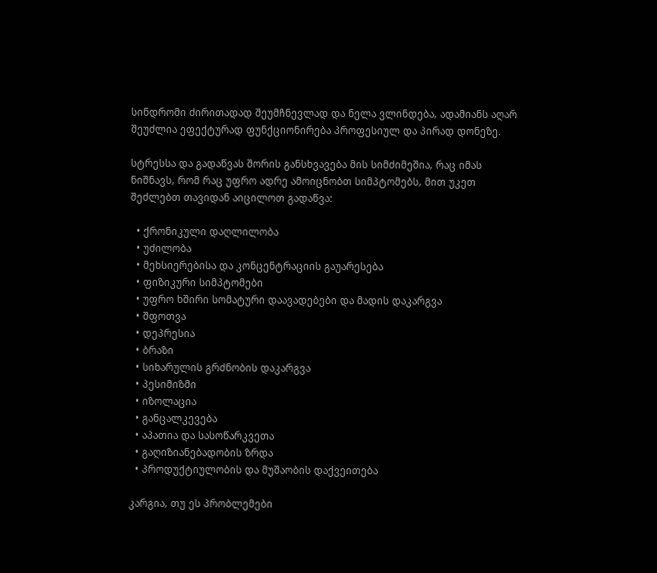სინდრომი ძირითადად შეუმჩნევლად და ნელა ვლინდება, ადამიანს აღარ შეუძლია ეფექტურად ფუნქციონირება პროფესიულ და პირად დონეზე.

სტრესსა და გადაწვას შორის განსხვავება მის სიმძიმეშია, რაც იმას ნიშნავს, რომ რაც უფრო ადრე ამოიცნობთ სიმპტომებს, მით უკეთ შეძლებთ თავიდან აიცილოთ გადაწვა:

  • ქრონიკული დაღლილობა
  • უძილობა
  • მეხსიერებისა და კონცენტრაციის გაუარესება
  • ფიზიკური სიმპტომები
  • უფრო ხშირი სომატური დაავადებები და მადის დაკარგვა
  • შფოთვა
  • დეპრესია
  • ბრაზი
  • სიხარულის გრძნობის დაკარგვა
  • პესიმიზმი
  • იზოლაცია
  • განცალკევება
  • აპათია და სასოწარკვეთა
  • გაღიზიანებადობის ზრდა
  • პროდუქტიულობის და მუშაობის დაქვეითება

კარგია, თუ ეს პრობლემები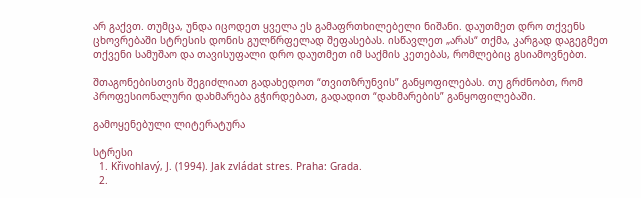არ გაქვთ. თუმცა, უნდა იცოდეთ ყველა ეს გამაფრთხილებელი ნიშანი. დაუთმეთ დრო თქვენს ცხოვრებაში სტრესის დონის გულწრფელად შეფასებას. ისწავლეთ „არას“ თქმა, კარგად დაგეგმეთ თქვენი სამუშაო და თავისუფალი დრო დაუთმეთ იმ საქმის კეთებას, რომლებიც გსიამოვნებთ.

შთაგონებისთვის შეგიძლიათ გადახედოთ “თვითზრუნვის” განყოფილებას. თუ გრძნობთ, რომ პროფესიონალური დახმარება გჭირდებათ, გადადით “დახმარების” განყოფილებაში.

გამოყენებული ლიტერატურა

სტრესი
  1. Křivohlavý, J. (1994). Jak zvládat stres. Praha: Grada.
  2.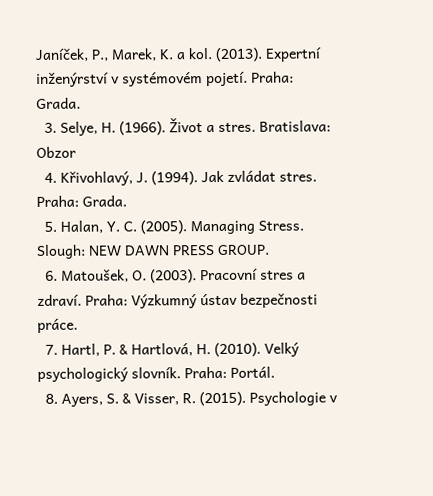Janíček, P., Marek, K. a kol. (2013). Expertní inženýrství v systémovém pojetí. Praha: Grada.
  3. Selye, H. (1966). Život a stres. Bratislava: Obzor
  4. Křivohlavý, J. (1994). Jak zvládat stres. Praha: Grada.
  5. Halan, Y. C. (2005). Managing Stress. Slough: NEW DAWN PRESS GROUP.
  6. Matoušek, O. (2003). Pracovní stres a zdraví. Praha: Výzkumný ústav bezpečnosti práce.
  7. Hartl, P. & Hartlová, H. (2010). Velký psychologický slovník. Praha: Portál.
  8. Ayers, S. & Visser, R. (2015). Psychologie v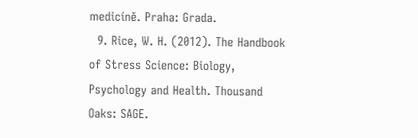medicíně. Praha: Grada.
  9. Rice, W. H. (2012). The Handbook of Stress Science: Biology, Psychology and Health. Thousand Oaks: SAGE.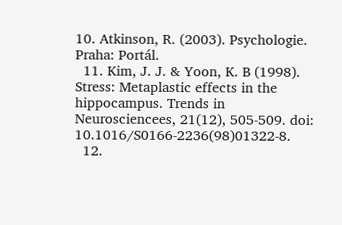10. Atkinson, R. (2003). Psychologie. Praha: Portál.
  11. Kim, J. J. & Yoon, K. B (1998). Stress: Metaplastic effects in the hippocampus. Trends in Neurosciencees, 21(12), 505-509. doi: 10.1016/S0166-2236(98)01322-8.
  12.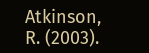Atkinson, R. (2003).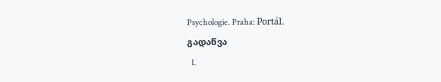Psychologie. Praha: Portál.
გადაწვა
  1.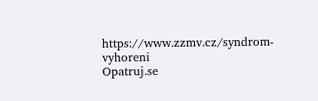https://www.zzmv.cz/syndrom-vyhoreni
Opatruj.se